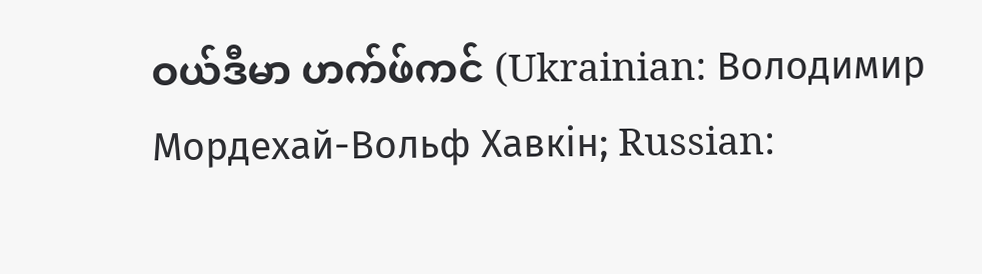ဝယ်ဒီမာ ဟက်ဖ်ကင် (Ukrainian: Володимир Мордехай-Вольф Хавкін; Russian: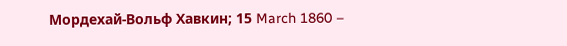Мордехай-Вольф Хавкин; 15 March 1860 –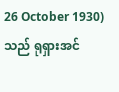26 October 1930) သည် ရုရှားအင်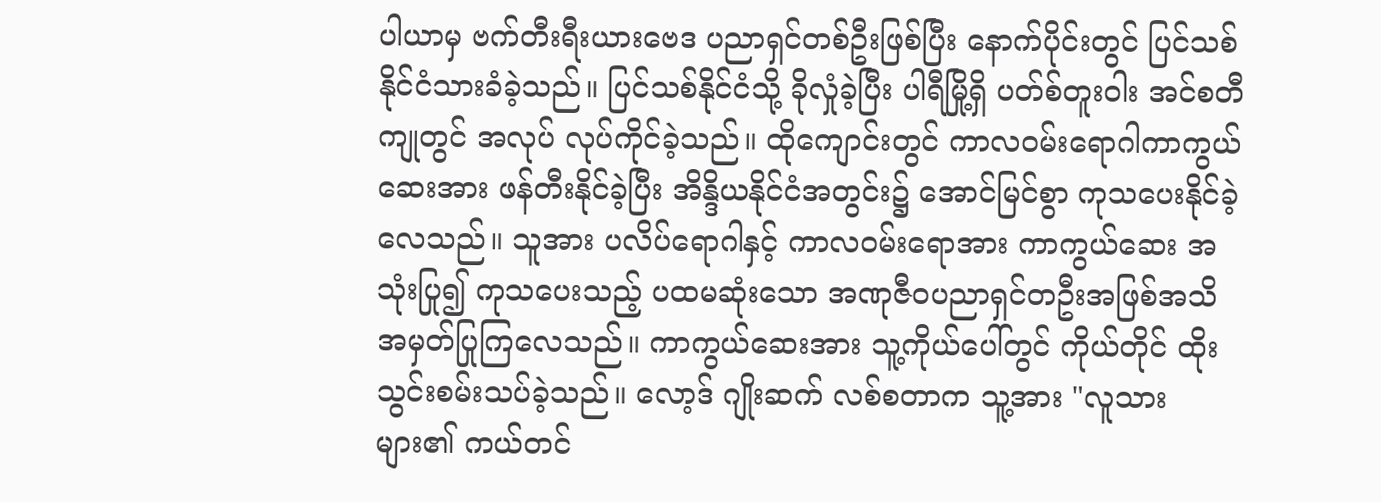ပါယာမှ ဗက်တီးရီးယားဗေဒ ပညာရှင်တစ်ဦးဖြစ်ပြီး နောက်ပိုင်းတွင် ပြင်သစ်နိုင်ငံသားခံခဲ့သည်။ ပြင်သစ်နိုင်ငံသို့ ခိုလှုံခဲ့ပြီး ပါရီမြို့ရှိ ပတ်စ်တူးဝါး အင်စတီကျုတွင် အလုပ် လုပ်ကိုင်ခဲ့သည်။ ထိုကျောင်းတွင် ကာလဝမ်းရောဂါကာကွယ်ဆေးအား ဖန်တီးနိုင်ခဲ့ပြီး အိန္ဒိယနိုင်ငံအတွင်း၌ အောင်မြင်စွာ ကုသပေးနိုင်ခဲ့လေသည်။ သူအား ပလိပ်ရောဂါနှင့် ကာလဝမ်းရောအား ကာကွယ်ဆေး အသုံးပြု၍ ကုသပေးသည့် ပထမဆုံးသော အဏုဇီဝပညာရှင်တဦးအဖြစ်အသိအမှတ်ပြုကြလေသည်။ ကာကွယ်ဆေးအား သူ့ကိုယ်ပေါ်တွင် ကိုယ်တိုင် ထိုးသွင်းစမ်းသပ်ခဲ့သည်။ လော့ဒ် ဂျိုးဆက် လစ်စတာက သူ့အား "လူသားများ၏ ကယ်တင်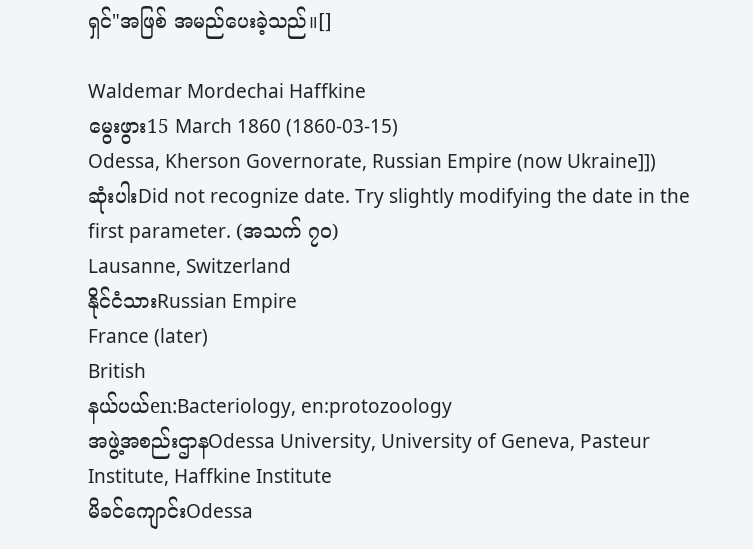ရှင်"အဖြစ် အမည်ပေးခဲ့သည်။[]

Waldemar Mordechai Haffkine
မွေးဖွား15 March 1860 (1860-03-15)
Odessa, Kherson Governorate, Russian Empire (now Ukraine]])
ဆုံးပါးDid not recognize date. Try slightly modifying the date in the first parameter. (အသက် ၇၀)
Lausanne, Switzerland
နိုင်ငံသားRussian Empire
France (later)
British
နယ်ပယ်en:Bacteriology, en:protozoology
အဖွဲ့အစည်းဌာနOdessa University, University of Geneva, Pasteur Institute, Haffkine Institute
မိခင်ကျောင်းOdessa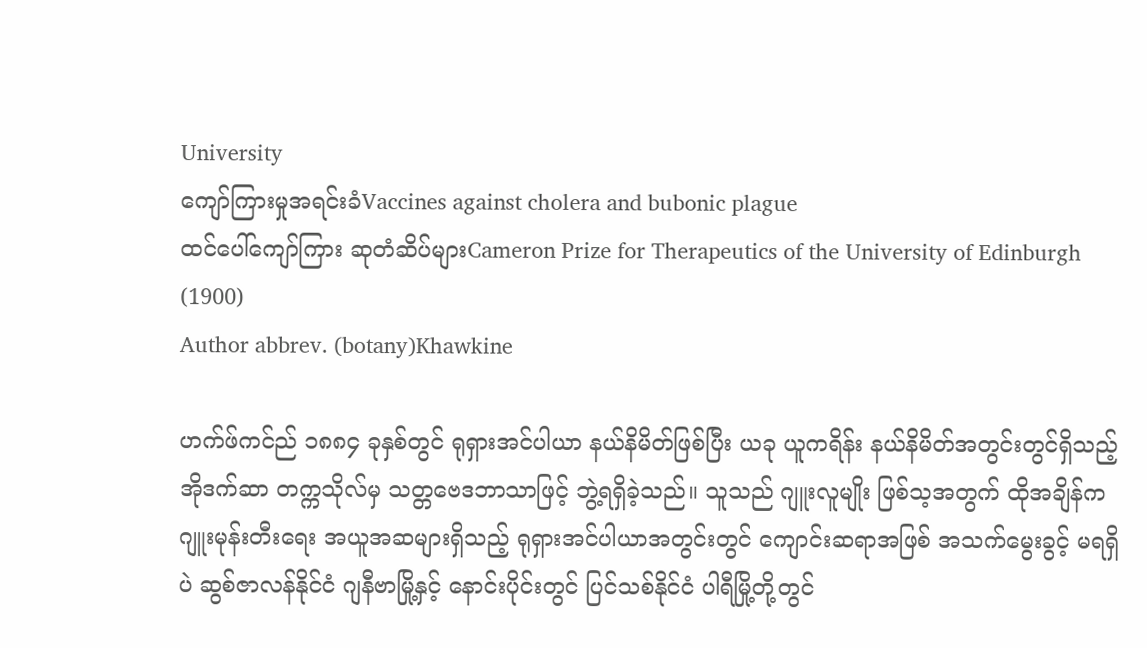University
ကျော်ကြားမှုအရင်းခံVaccines against cholera and bubonic plague
ထင်ပေါ်ကျော်ကြား ဆုတံဆိပ်များCameron Prize for Therapeutics of the University of Edinburgh (1900)
Author abbrev. (botany)Khawkine

ဟက်ဖ်ကင်ည် ၁၈၈၄ ခုနှစ်တွင် ရုရှားအင်ပါယာ နယ်နိမိတ်ဖြစ်ပြီး ယခု ယူကရိန်း နယ်နိမိတ်အတွင်းတွင်ရှိသည့် အိုဒက်ဆာ တက္ကသိုလ်မှ သတ္တဗေဒဘာသာဖြင့် ဘွဲ့ရရှိခဲ့သည်။ သူသည် ဂျူးလူမျိုး ဖြစ်သ့အတွက် ထိုအချိန်က ဂျူးမုန်းတီးရေး အယူအဆများရှိသည့် ရုရှားအင်ပါယာအတွင်းတွင် ကျောင်းဆရာအဖြစ် အသက်မွေးခွင့် မရရှိပဲ ဆွစ်ဇာလန်နိုင်ငံ ဂျနီဗာမြို့နှင့် နောင်းပိုင်းတွင် ပြင်သစ်နိုင်ငံ ပါရီမြို့တို့တွင်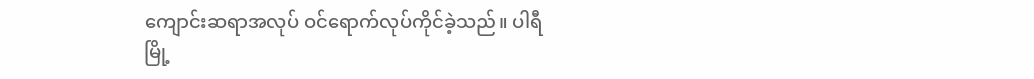ကျောင်းဆရာအလုပ် ဝင်ရောက်လုပ်ကိုင်ခဲ့သည်။ ပါရီမြို့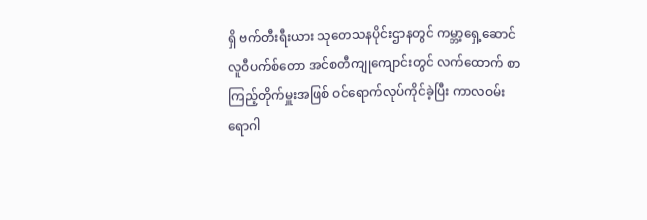ရှိ ဗက်တီးရီးယား သုတေသနပိုင်းဌာနတွင် ကမ္ဘာ့ရှေ့ဆောင် လူဝီပက်စ်တော အင်စတီကျုကျောင်းတွင် လက်ထောက် စာကြည့်တိုက်မှူးအဖြစ် ဝင်ရောက်လုပ်ကိုင်ခဲ့ပြီး ကာလဝမ်းရောဂါ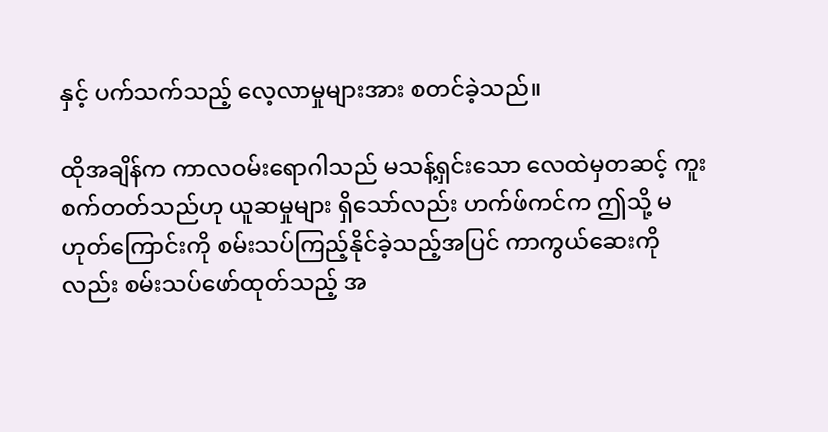နှင့် ပက်သက်သည့် လေ့လာမှုများအား စတင်ခဲ့သည်။

ထိုအချိန်က ကာလဝမ်းရောဂါသည် မသန့်ရှင်းသော လေထဲမှတဆင့် ကူးစက်တတ်သည်ဟု ယူဆမှုများ ရှိသော်လည်း ဟက်ဖ်ကင်က ဤသို့ မဟုတ်ကြောင်းကို စမ်းသပ်ကြည့်နိုင်ခဲ့သည့်အပြင် ကာကွယ်ဆေးကိုလည်း စမ်းသပ်ဖော်ထုတ်သည့် အ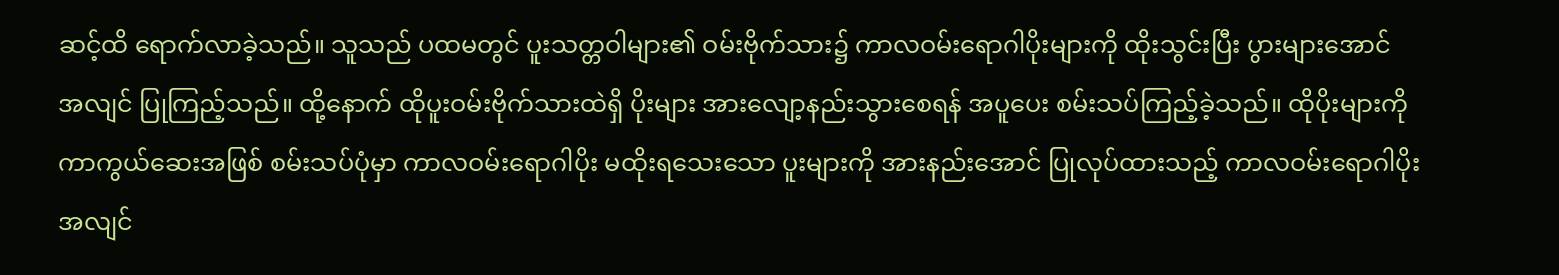ဆင့်ထိ ရောက်လာခဲ့သည်။ သူသည် ပထမတွင် ပူးသတ္တဝါများ၏ ဝမ်းဗိုက်သား၌ ကာလဝမ်းရောဂါပိုးများကို ထိုးသွင်းပြီး ပွားများအောင် အလျင် ပြုကြည့်သည်။ ထို့နောက် ထိုပူးဝမ်းဗိုက်သားထဲရှိ ပိုးများ အားလျော့နည်းသွားစေရန် အပူပေး စမ်းသပ်ကြည့်ခဲ့သည်။ ထိုပိုးများကို ကာကွယ်ဆေးအဖြစ် စမ်းသပ်ပုံမှာ ကာလဝမ်းရောဂါပိုး မထိုးရသေးသော ပူးများကို အားနည်းအောင် ပြုလုပ်ထားသည့် ကာလဝမ်းရောဂါပိုး အလျင်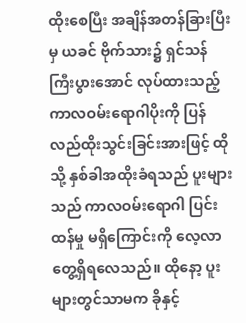ထိုးစေပြီး အချိန်အတန်ခြားပြီးမှ ယခင် ဗိုက်သား၌ ရှင်သန်ကြီးပွားအောင် လုပ်ထားသည့် ကာလဝမ်းရောဂါပိုးကို ပြန်လည်ထိုးသွင်းခြင်းအားဖြင့် ထိုသို့ နှစ်ခါအထိုးခံရသည် ပူးများသည် ကာလဝမ်း‌ရောဂါ ပြင်းထန်မှု မရှိကြောင်းကို လေ့လာတွေ့ရှိရလေသည်။ ထိုနော့ ပူးများတွင်သာမက ခိုနှင့်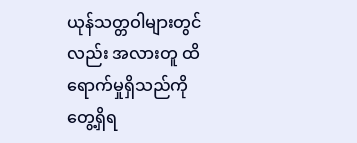ယုန်သတ္တဝါများတွင်လည်း အလားတူ ထိရောက်မှုရှိသည်ကို တွေ့ရှိရ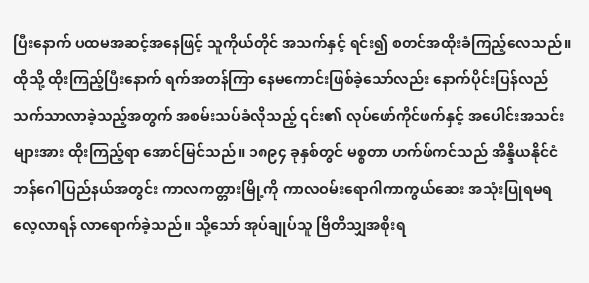ပြီးနောက် ပထမအဆင့်အနေဖြင့် သူကိုယ်တိုင် အသက်‌နှင့် ရင်း၍ စတင်အထိုးခံကြည့်လေသည်။ ထိုသို့ ထိုးကြည့်ပြီးနောက် ရက်အတန်ကြာ နေမကောင်းဖြစ်ခဲ့သော်လည်း နောက်ပိုင်းပြန်လည်သက်သာလာခဲ့သည့်အတွက် အစမ်းသပ်ခံလိုသည့် ၎င်း၏ လုပ်ဖော်ကိုင်ဖက်နှင့် အပေါင်းအသင်းများအား ထိုးကြည့်ရာ အောင်မြင်သည်။ ၁၈၉၄ ခုနှစ်တွင် မစ္စတာ ဟက်ဖ်ကင်သည် အိန္ဒိယနိုင်ငံ ဘန်ဂေါပြည်နယ်အတွင်း ကာလကတ္တားမြို့ကို ကာလဝမ်းရောဂါကာကွယ်ဆေး အသုံးပြုရမရ လေ့လာရန် လာရောက်ခဲ့သည်။ သို့သော် အုပ်ချုပ်သူ ဗြိတိသျှအစိုးရ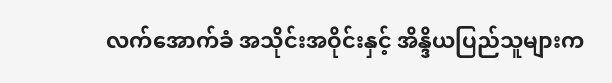လက်အောက်ခံ အသိုင်းအဝိုင်းနှင့် အိန္ဒိယပြည်သူများက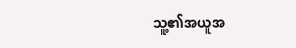သူ့၏အယူအ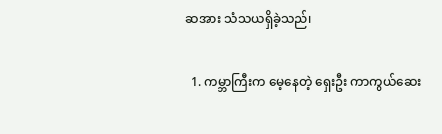ဆအား သံသယရှိခဲ့သည်၊

  1. ကမ္ဘာကြီးက မေ့နေတဲ့ ရှေးဦး ကာကွယ်ဆေး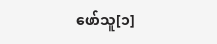ဖော်သူ[၁]